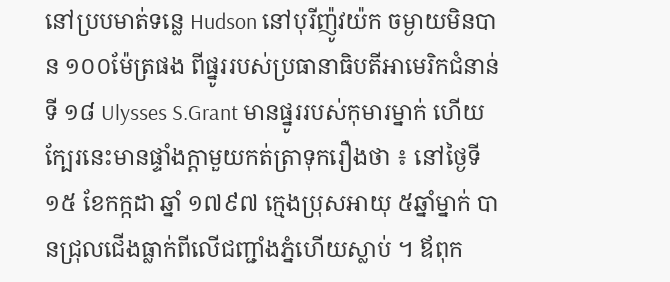នៅប្របមាត់ទន្លេ Hudson នៅបុរីញ៉ូវយ៉ក ចម្ងាយមិនបាន ១០០ម៉ែត្រផង ពីផ្នូររបស់ប្រធានាធិបតីអាមេរិកជំនាន់ទី ១៨ Ulysses S.Grant មានផ្នូររបស់កុមារម្នាក់ ហើយក្បែរនេះមានផ្ទាំងក្តាមួយកត់ត្រាទុករឿងថា ៖ នៅថ្ងៃទី ១៥ ខែកក្កដា ឆ្នាំ ១៧៩៧ ក្មេងប្រុសអាយុ ៥ឆ្នាំម្នាក់ បានជ្រុលជើងធ្លាក់ពីលើជញ្ជាំងភ្នំហើយស្លាប់ ។ ឪពុក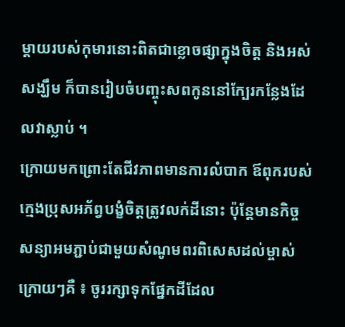ម្តាយរបស់កុមារនោះពិតជាខ្លោចផ្សាក្នុងចិត្ត និងអស់សង្ឃឹម ក៏បានរៀបចំបញ្ចុះសពកូននៅក្បែរកន្លែងដែលវាស្លាប់ ។
ក្រោយមកព្រោះតែជីវភាពមានការលំបាក ឪពុករបស់ក្មេងប្រុសអភ័ព្វបង្ខំចិត្តត្រូវលក់ដីនោះ ប៉ុន្តែមានកិច្ចសន្យាអមភ្ជាប់ជាមួយសំណូមពរពិសេសដល់ម្ចាស់ក្រោយៗគឺ ៖ ចូររក្សាទុកផ្នែកដីដែល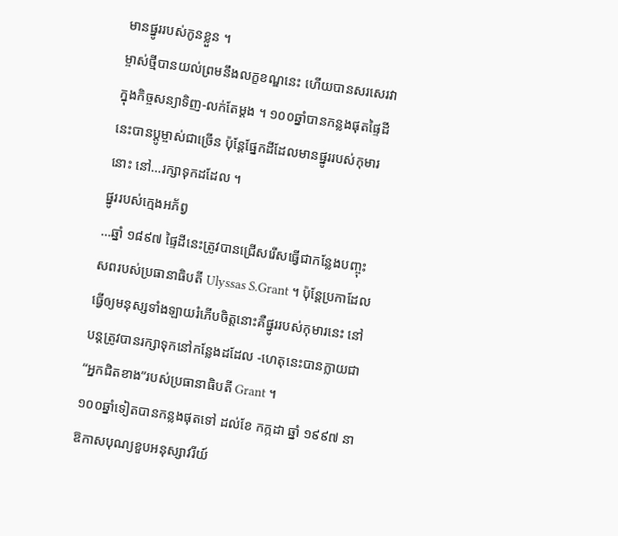មានផ្នូររបស់កូនខ្លួន ។
ម្ចាស់ថ្មីបានយល់ព្រមនឹងលក្ខខណ្ឌនេះ ហើយបានសរសេរវាក្នុងកិច្ចសន្យាទិញ-លក់តែម្តង ។ ១០០ឆ្នាំបានកន្លងផុតផ្ទៃដីនេះបានប្តូម្ចាស់ជាច្រើន ប៉ុន្តែផ្នែកដីដែលមានផ្នូររបស់កុមារនោះ នៅ…រក្សាទុកដដែល ។
ផ្នូររបស់ក្មេងអភ័ព្វ
…ឆ្នាំ ១៨៩៧ ផ្ទៃដីនេះត្រូវបានជ្រើសរើសធ្វើជាកន្លែងបញ្ចុះសពរបស់ប្រធានាធិបតី Ulyssas S.Grant ។ ប៉ុន្តែប្រកាដែលធ្វើឲ្យមនុស្សទាំងឡាយរំភើបចិត្តនោះគឺផ្នូររបស់កុមារនេះ នៅបន្តត្រូវបានរក្សាទុកនៅកន្លែងដដែល -ហេតុនេះបានក្លាយជា “អ្នកជិតខាង”របស់ប្រធានាធិបតី Grant ។
១០០ឆ្នាំទៀតបានកន្លងផុតទៅ ដល់ខែ កក្កដា ឆ្នាំ ១៩៩៧ នាឱកាសបុណ្យខួបអនុស្សាវរីយ៍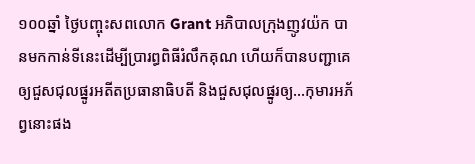១០០ឆ្នាំ ថ្ងៃបញ្ចុះសពលោក Grant អភិបាលក្រុងញូវយ៉ក បានមកកាន់ទីនេះដើម្បីប្រារព្ធពិធីរំលឹកគុណ ហើយក៏បានបញ្ជាគេឲ្យជួសជុលផ្នូរអតីតប្រធានាធិបតី និងជួសជុលផ្នូរឲ្យ…កុមារអភ័ព្វនោះផង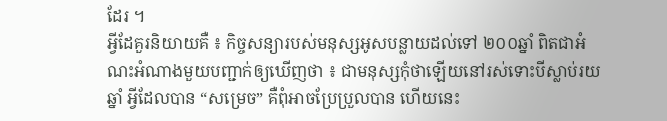ដែរ ។
អ្វីដែគួរនិយាយគឺ ៖ កិច្ចសន្យារបស់មនុស្សអូសបន្លាយដល់ទៅ ២០០ឆ្នាំ ពិតជាអំណះអំណាងមួយបញ្ជាក់ឲ្យឃើញថា ៖ ជាមនុស្សកុំថាឡើយនៅរស់ទោះបីស្លាប់រយឆ្នាំ អ្វីដែលបាន “សម្រេច” គឺពុំអាចប្រែប្រួលបាន ហើយនេះ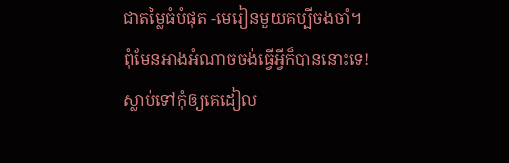ជាតម្លៃធំបំផុត -មេរៀនមួយគប្បីចងចាំ។
ពុំមែនអាងអំណាចចង់ធ្វើអ្វីក៏បាននោះទេ! ស្លាប់ទៅកុំឲ្យគេដៀល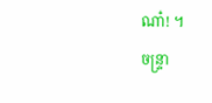ណា៎! ។
ចន្ទ្រា